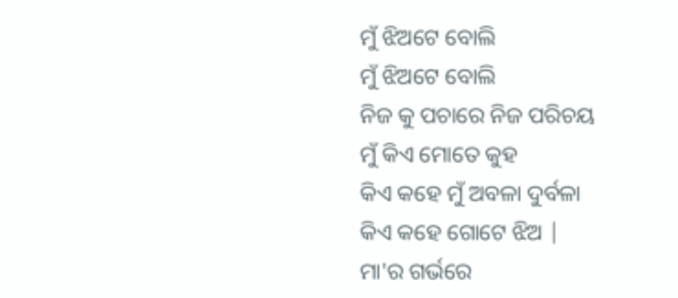ମୁଁ ଝିଅଟେ ବୋଲି
ମୁଁ ଝିଅଟେ ବୋଲି
ନିଜ କୁ ପଚାରେ ନିଜ ପରିଚୟ
ମୁଁ କିଏ ମୋତେ କୁହ
କିଏ କହେ ମୁଁ ଅବଳା ଦୁର୍ବଳା
କିଏ କହେ ଗୋଟେ ଝିଅ |
ମା'ର ଗର୍ଭରେ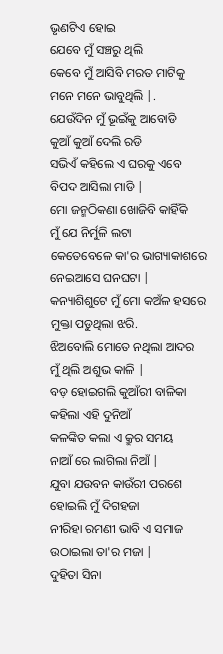ଭୃଣଟିଏ ହୋଇ
ଯେବେ ମୁଁ ସଞ୍ଚରୁ ଥିଲି
କେବେ ମୁଁ ଆସିବି ମରତ ମାଟିକୁ
ମନେ ମନେ ଭାବୁଥିଲି |.
ଯେଉଁଦିନ ମୁଁ ଭୂଇଁକୁ ଆବୋଡି
କୁଆଁ କୁଆଁ ଦେଲି ରଡି
ସଭିଏଁ କହିଲେ ଏ ଘରକୁ ଏବେ
ବିପଦ ଆସିଲା ମାଡି |
ମୋ ଜନ୍ମଠିକଣା ଖୋଜିବି କାହିଁକି
ମୁଁ ଯେ ନିର୍ମୁଳି ଲଟା
କେତେବେଳେ କା'ର ଭାଗ୍ୟାକାଶରେ
ନେଇଆସେ ଘନଘଟା |
କନ୍ୟାଶିଶୁଟେ ମୁଁ ମୋ କଅଁଳ ହସରେ
ମୁକ୍ତା ପଡୁଥିଲା ଝରି.
ଝିଅବୋଲି ମୋତେ ନଥିଲା ଆଦର
ମୁଁ ଥିଲି ଅଶୁଭ କାଳି |
ବଡ଼ ହୋଇଗଲି କୁଆଁରୀ ବାଳିକା
କହିଲା ଏହି ଦୁନିଆଁ
କଳଙ୍କିତ କଲା ଏ କ୍ରୁର ସମୟ
ନାଆଁ ରେ ଲାଗିଲା ନିଆଁ |
ଯୁବା ଯଉବନ କାଉଁରୀ ପରଶେ
ହୋଇଲି ମୁଁ ଦିଗହଜା
ନୀରିହା ରମଣୀ ଭାବି ଏ ସମାଜ
ଉଠାଇଲା ତା'ର ମଜା |
ଦୁହିତା ସିନା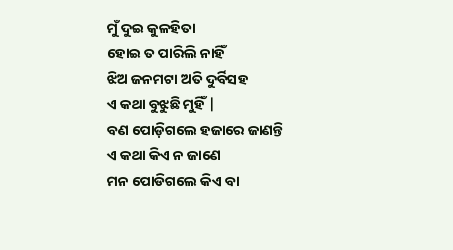ମୁଁ ଦୁଇ କୁଳହିତା
ହୋଇ ତ ପାରିଲି ନାହିଁ
ଝିଅ ଜନମଟା ଅତି ଦୁର୍ବିସହ
ଏ କଥା ବୁଝୁଛି ମୁହିଁ |
ବଣ ପୋଡ଼ିଗଲେ ହଜାରେ ଜାଣନ୍ତି
ଏ କଥା କିଏ ନ ଜାଣେ
ମନ ପୋଡିଗଲେ କିଏ ବା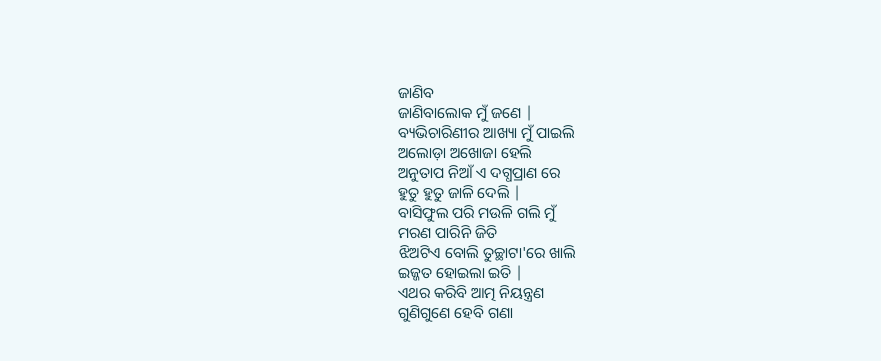ଜାଣିବ
ଜାଣିବାଲୋକ ମୁଁ ଜଣେ |
ବ୍ୟଭିଚାରିଣୀର ଆଖ୍ୟା ମୁଁ ପାଇଲି
ଅଲୋଡ଼ା ଅଖୋଜା ହେଲି
ଅନୁତାପ ନିଆଁ ଏ ଦଗ୍ଧପ୍ରାଣ ରେ
ହୁତୁ ହୁତୁ ଜାଳି ଦେଲି |
ବାସିଫୁଲ ପରି ମଉଳି ଗଲି ମୁଁ
ମରଣ ପାରିନି ଜିତି
ଝିଅଟିଏ ବୋଲି ତୁଚ୍ଛାଟା'ରେ ଖାଲି
ଇଜ୍ଜତ ହୋଇଲା ଇତି |
ଏଥର କରିବି ଆତ୍ମ ନିୟନ୍ତ୍ରଣ
ଗୁଣିଗୁଣେ ହେବି ଗଣା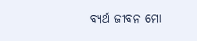ବ୍ୟର୍ଥ ଜୀବନ ମୋ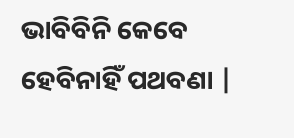ଭାବିବିନି କେବେ
ହେବିନାହିଁ ପଥବଣା |